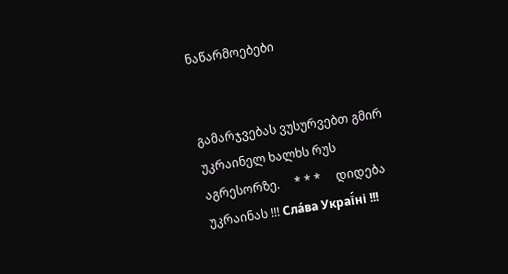ნაწარმოებები


გამარჯვებას ვუსურვებთ გმირ უკრაინელ ხალხს რუს აგრესორზე.     * * *     დიდება უკრაინას !!! Сла́ва Украї́ні !!!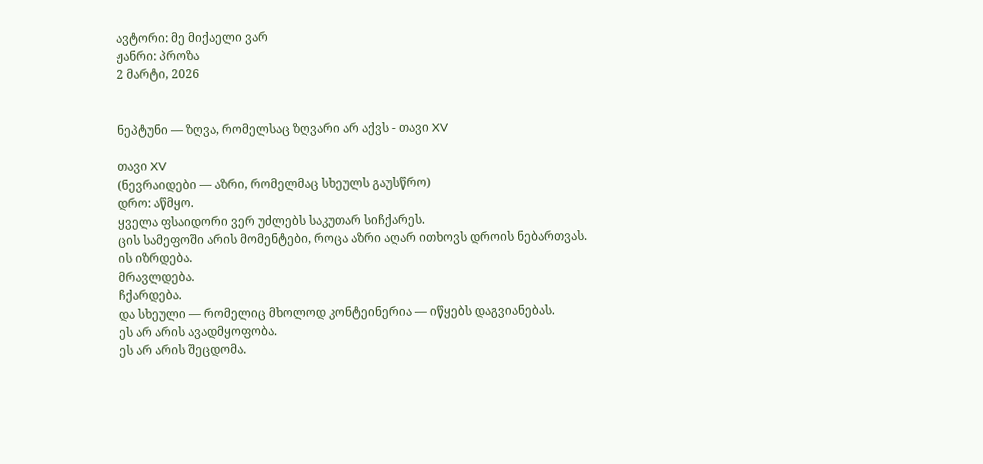ავტორი: მე მიქაელი ვარ
ჟანრი: პროზა
2 მარტი, 2026


ნეპტუნი — ზღვა, რომელსაც ზღვარი არ აქვს - თავი XV

თავი XV
(ნევრაიდები — აზრი, რომელმაც სხეულს გაუსწრო)
დრო: აწმყო.
ყველა ფსაიდორი ვერ უძლებს საკუთარ სიჩქარეს.
ცის სამეფოში არის მომენტები, როცა აზრი აღარ ითხოვს დროის ნებართვას.
ის იზრდება.
მრავლდება.
ჩქარდება.
და სხეული — რომელიც მხოლოდ კონტეინერია — იწყებს დაგვიანებას.
ეს არ არის ავადმყოფობა.
ეს არ არის შეცდომა.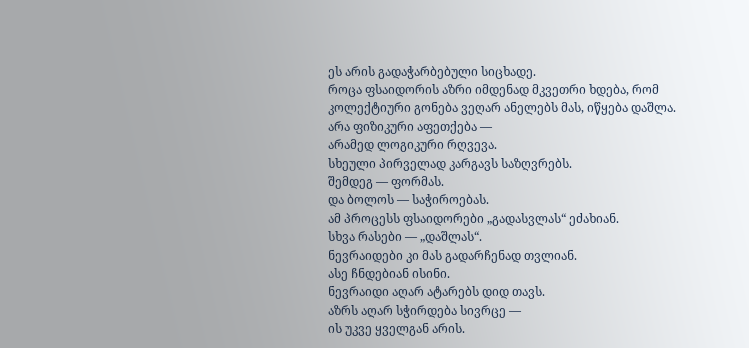ეს არის გადაჭარბებული სიცხადე.
როცა ფსაიდორის აზრი იმდენად მკვეთრი ხდება, რომ კოლექტიური გონება ვეღარ ანელებს მას, იწყება დაშლა.
არა ფიზიკური აფეთქება —
არამედ ლოგიკური რღვევა.
სხეული პირველად კარგავს საზღვრებს.
შემდეგ — ფორმას.
და ბოლოს — საჭიროებას.
ამ პროცესს ფსაიდორები „გადასვლას“ ეძახიან.
სხვა რასები — „დაშლას“.
ნევრაიდები კი მას გადარჩენად თვლიან.
ასე ჩნდებიან ისინი.
ნევრაიდი აღარ ატარებს დიდ თავს.
აზრს აღარ სჭირდება სივრცე —
ის უკვე ყველგან არის.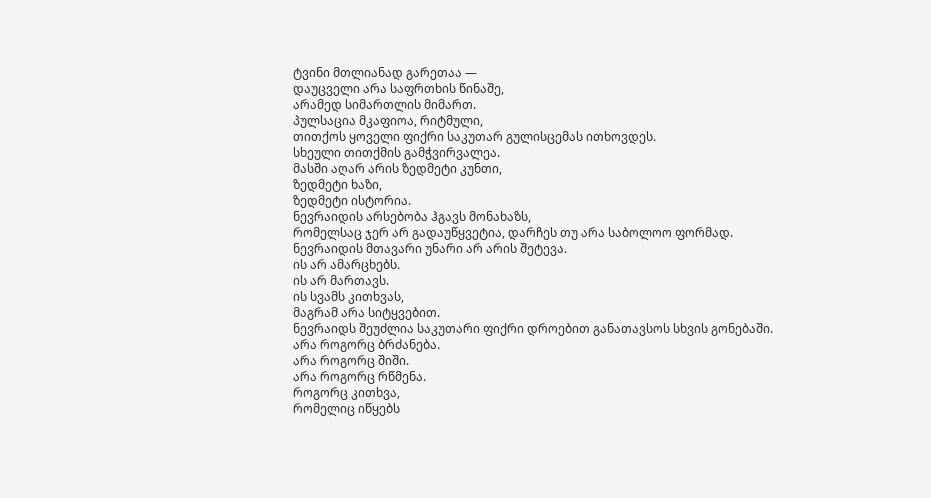ტვინი მთლიანად გარეთაა —
დაუცველი არა საფრთხის წინაშე,
არამედ სიმართლის მიმართ.
პულსაცია მკაფიოა, რიტმული,
თითქოს ყოველი ფიქრი საკუთარ გულისცემას ითხოვდეს.
სხეული თითქმის გამჭვირვალეა.
მასში აღარ არის ზედმეტი კუნთი,
ზედმეტი ხაზი,
ზედმეტი ისტორია.
ნევრაიდის არსებობა ჰგავს მონახაზს,
რომელსაც ჯერ არ გადაუწყვეტია, დარჩეს თუ არა საბოლოო ფორმად.
ნევრაიდის მთავარი უნარი არ არის შეტევა.
ის არ ამარცხებს.
ის არ მართავს.
ის სვამს კითხვას,
მაგრამ არა სიტყვებით.
ნევრაიდს შეუძლია საკუთარი ფიქრი დროებით განათავსოს სხვის გონებაში.
არა როგორც ბრძანება.
არა როგორც შიში.
არა როგორც რწმენა.
როგორც კითხვა,
რომელიც იწყებს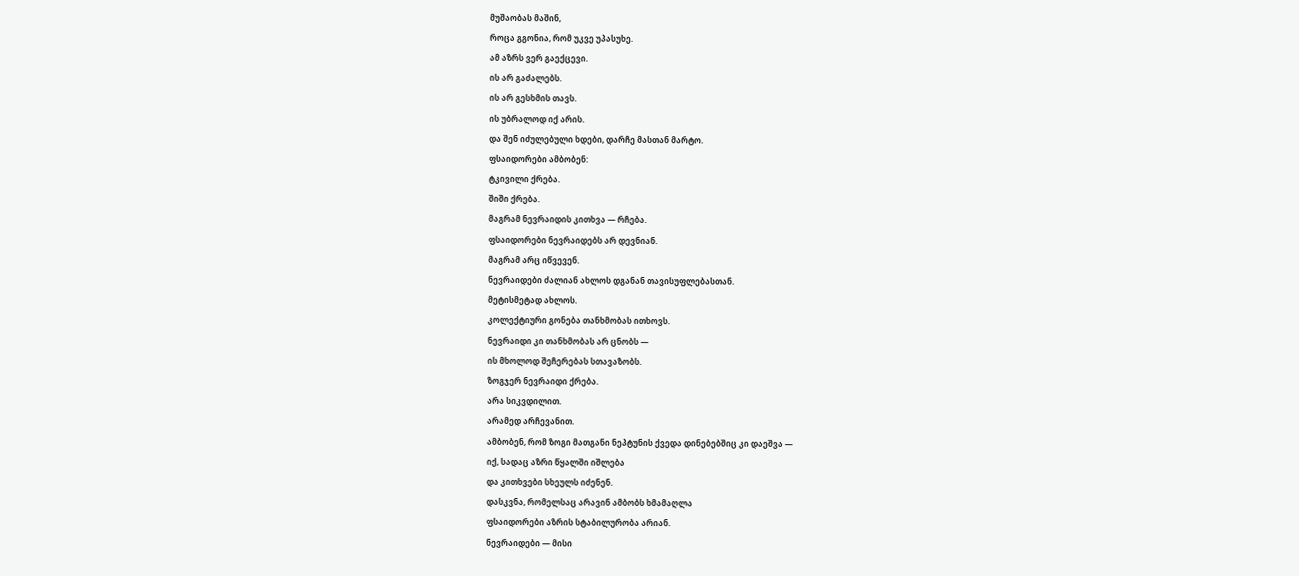მუშაობას მაშინ,
როცა გგონია, რომ უკვე უპასუხე.
ამ აზრს ვერ გაექცევი.
ის არ გაძალებს.
ის არ გესხმის თავს.
ის უბრალოდ იქ არის.
და შენ იძულებული ხდები, დარჩე მასთან მარტო.
ფსაიდორები ამბობენ:
ტკივილი ქრება.
შიში ქრება.
მაგრამ ნევრაიდის კითხვა — რჩება.
ფსაიდორები ნევრაიდებს არ დევნიან.
მაგრამ არც იწვევენ.
ნევრაიდები ძალიან ახლოს დგანან თავისუფლებასთან.
მეტისმეტად ახლოს.
კოლექტიური გონება თანხმობას ითხოვს.
ნევრაიდი კი თანხმობას არ ცნობს —
ის მხოლოდ შეჩერებას სთავაზობს.
ზოგჯერ ნევრაიდი ქრება.
არა სიკვდილით.
არამედ არჩევანით.
ამბობენ, რომ ზოგი მათგანი ნეპტუნის ქვედა დინებებშიც კი დაეშვა —
იქ, სადაც აზრი წყალში იშლება
და კითხვები სხეულს იძენენ.
დასკვნა, რომელსაც არავინ ამბობს ხმამაღლა
ფსაიდორები აზრის სტაბილურობა არიან.
ნევრაიდები — მისი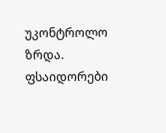უკონტროლო ზრდა.
ფსაიდორები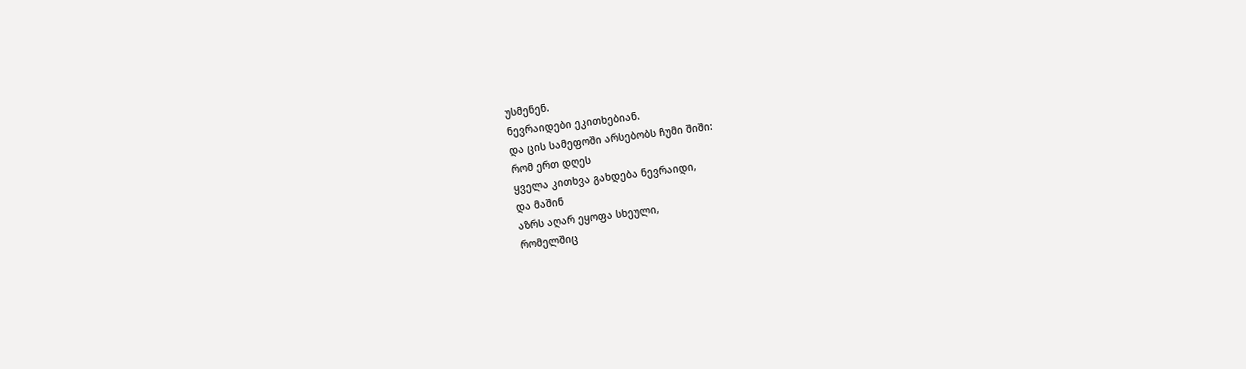უსმენენ.
ნევრაიდები ეკითხებიან.
და ცის სამეფოში არსებობს ჩუმი შიში:
რომ ერთ დღეს
ყველა კითხვა გახდება ნევრაიდი,
და მაშინ
აზრს აღარ ეყოფა სხეული,
რომელშიც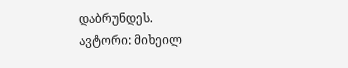დაბრუნდეს.
ავტორი: მიხეილ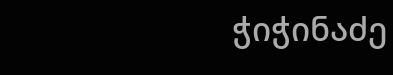ჭიჭინაძე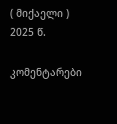( მიქაელი )
2025 წ.

კომენტარები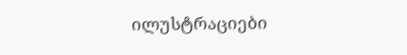ილუსტრაციები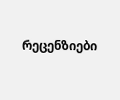რეცენზიები